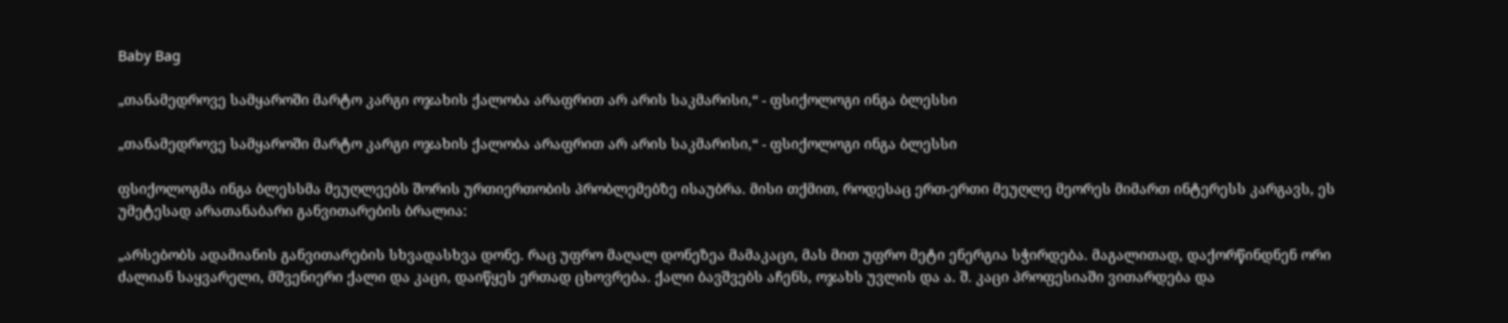Baby Bag

„თანამედროვე სამყაროში მარტო კარგი ოჯახის ქალობა არაფრით არ არის საკმარისი,“ - ფსიქოლოგი ინგა ბლესსი

„თანამედროვე სამყაროში მარტო კარგი ოჯახის ქალობა არაფრით არ არის საკმარისი,“ - ფსიქოლოგი ინგა ბლესსი

ფსიქოლოგმა ინგა ბლესსმა მეუღლეებს შორის ურთიერთობის პრობლემებზე ისაუბრა. მისი თქმით, როდესაც ერთ-ერთი მეუღლე მეორეს მიმართ ინტერესს კარგავს, ეს უმეტესად არათანაბარი განვითარების ბრალია:

„არსებობს ადამიანის განვითარების სხვადასხვა დონე. რაც უფრო მაღალ დონეზეა მამაკაცი, მას მით უფრო მეტი ენერგია სჭირდება. მაგალითად, დაქორწინდნენ ორი ძალიან საყვარელი, მშვენიერი ქალი და კაცი, დაიწყეს ერთად ცხოვრება. ქალი ბავშვებს აჩენს, ოჯახს უვლის და ა. შ. კაცი პროფესიაში ვითარდება და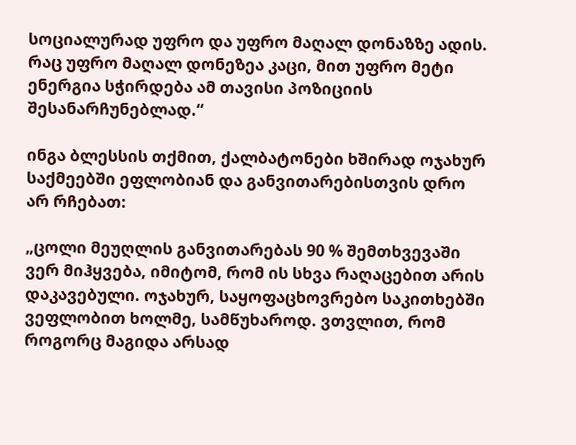სოციალურად უფრო და უფრო მაღალ დონაზზე ადის. რაც უფრო მაღალ დონეზეა კაცი, მით უფრო მეტი ენერგია სჭირდება ამ თავისი პოზიციის შესანარჩუნებლად.“

ინგა ბლესსის თქმით, ქალბატონები ხშირად ოჯახურ საქმეებში ეფლობიან და განვითარებისთვის დრო არ რჩებათ:

„ცოლი მეუღლის განვითარებას 90 % შემთხვევაში ვერ მიჰყვება, იმიტომ, რომ ის სხვა რაღაცებით არის დაკავებული. ოჯახურ, საყოფაცხოვრებო საკითხებში ვეფლობით ხოლმე, სამწუხაროდ. ვთვლით, რომ როგორც მაგიდა არსად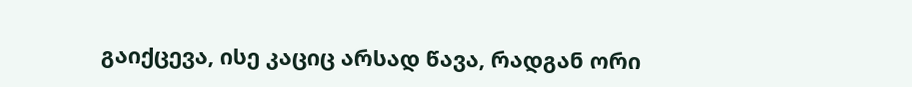გაიქცევა, ისე კაციც არსად წავა, რადგან ორი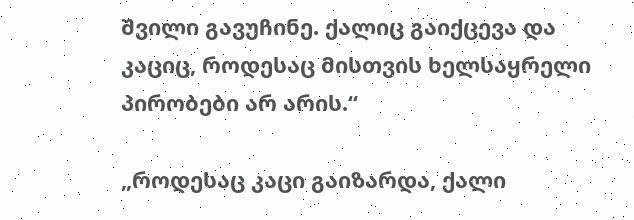შვილი გავუჩინე. ქალიც გაიქცევა და კაციც, როდესაც მისთვის ხელსაყრელი პირობები არ არის.“

„როდესაც კაცი გაიზარდა, ქალი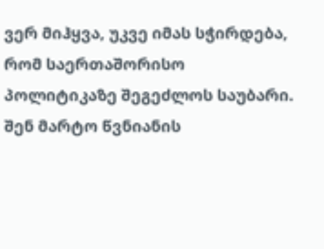ვერ მიჰყვა, უკვე იმას სჭირდება, რომ საერთაშორისო პოლიტიკაზე შეგეძლოს საუბარი. შენ მარტო წვნიანის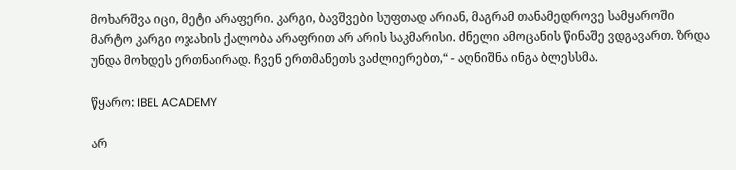მოხარშვა იცი, მეტი არაფერი. კარგი, ბავშვები სუფთად არიან, მაგრამ თანამედროვე სამყაროში მარტო კარგი ოჯახის ქალობა არაფრით არ არის საკმარისი. ძნელი ამოცანის წინაშე ვდგავართ. ზრდა უნდა მოხდეს ერთნაირად. ჩვენ ერთმანეთს ვაძლიერებთ,“ - აღნიშნა ინგა ბლესსმა.

წყარო: IBEL ACADEMY

არ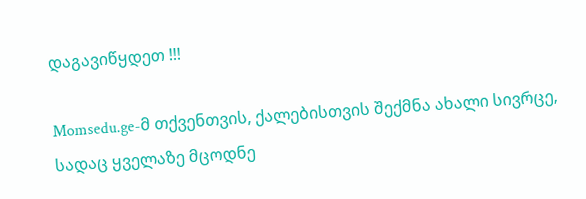დაგავიწყდეთ !!!

Momsedu.ge-მ თქვენთვის, ქალებისთვის შექმნა ახალი სივრცე, სადაც ყველაზე მცოდნე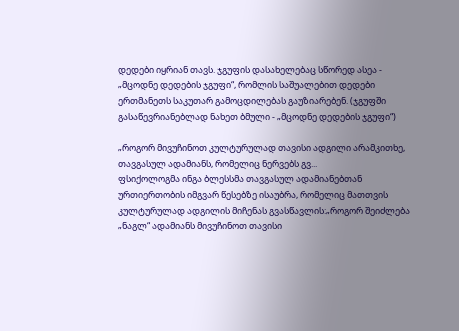დედები იყრიან თავს. ჯგუფის დასახელებაც სწორედ ასეა - „მცოდნე დედების ჯგუფი“, რომლის საშუალებით დედები ერთმანეთს საკუთარ გამოცდილებას გაუზიარებენ. (ჯგუფში გასაწევრიანებლად ნახეთ ბმული - „მცოდნე დედების ჯგუფი“)

„როგორ მივუჩინოთ კულტურულად თავისი ადგილი არამკითხე, თავგასულ ადამიანს, რომელიც ნერვებს გვ...
ფსიქოლოგმა ინგა ბლესსმა თავგასულ ადამიანებთან ურთიერთობის იმგვარ წესებზე ისაუბრა, რომელიც მათთვის კულტურულად ადგილის მიჩენას გვასწავლის:„როგორ შეიძლება „ნაგლ“ ადამიანს მივუჩინოთ თავისი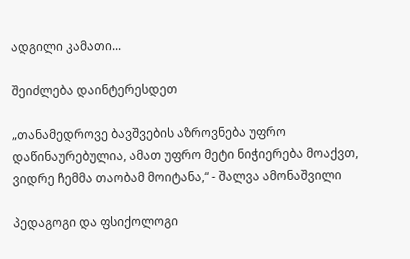ადგილი კამათი...

შეიძლება დაინტერესდეთ

„თანამედროვე ბავშვების აზროვნება უფრო დაწინაურებულია, ამათ უფრო მეტი ნიჭიერება მოაქვთ, ვიდრე ჩემმა თაობამ მოიტანა,“ - შალვა ამონაშვილი

პედაგოგი და ფსიქოლოგი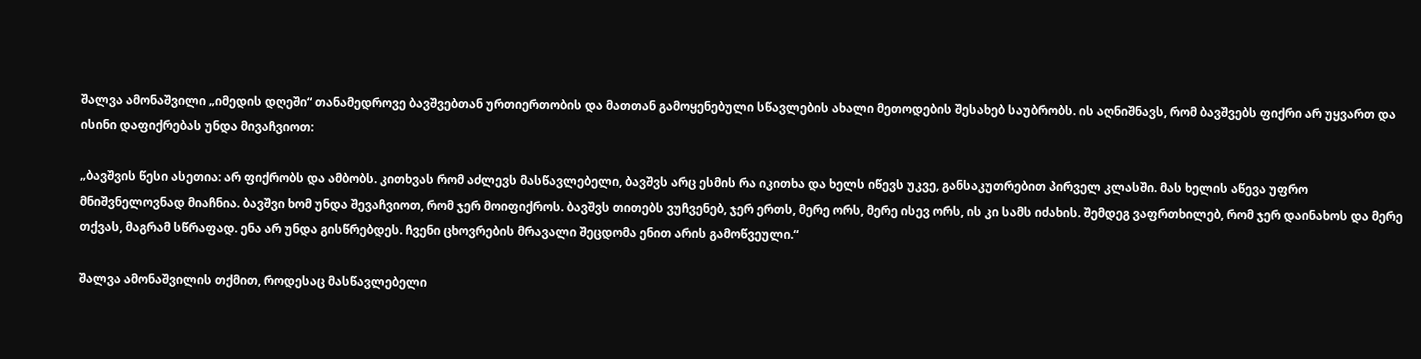შალვა ამონაშვილი „იმედის დღეში“ თანამედროვე ბავშვებთან ურთიერთობის და მათთან გამოყენებული სწავლების ახალი მეთოდების შესახებ საუბრობს. ის აღნიშნავს, რომ ბავშვებს ფიქრი არ უყვართ და ისინი დაფიქრებას უნდა მივაჩვიოთ:

„ბავშვის წესი ასეთია: არ ფიქრობს და ამბობს. კითხვას რომ აძლევს მასწავლებელი, ბავშვს არც ესმის რა იკითხა და ხელს იწევს უკვე, განსაკუთრებით პირველ კლასში. მას ხელის აწევა უფრო მნიშვნელოვნად მიაჩნია. ბავშვი ხომ უნდა შევაჩვიოთ, რომ ჯერ მოიფიქროს. ბავშვს თითებს ვუჩვენებ, ჯერ ერთს, მერე ორს, მერე ისევ ორს, ის კი სამს იძახის. შემდეგ ვაფრთხილებ, რომ ჯერ დაინახოს და მერე თქვას, მაგრამ სწრაფად. ენა არ უნდა გისწრებდეს. ჩვენი ცხოვრების მრავალი შეცდომა ენით არის გამოწვეული.“

შალვა ამონაშვილის თქმით, როდესაც მასწავლებელი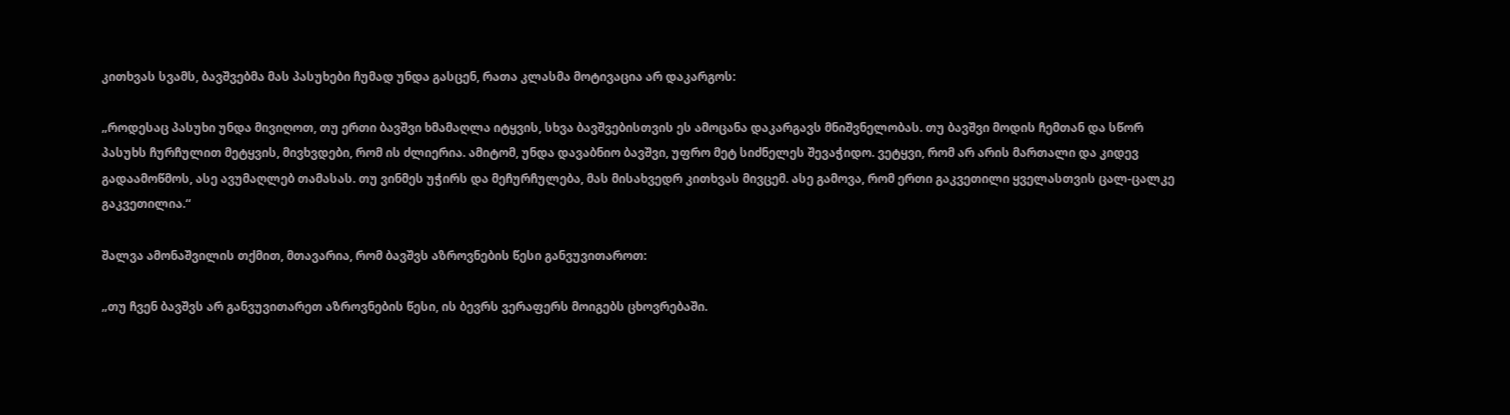კითხვას სვამს, ბავშვებმა მას პასუხები ჩუმად უნდა გასცენ, რათა კლასმა მოტივაცია არ დაკარგოს:

„როდესაც პასუხი უნდა მივიღოთ, თუ ერთი ბავშვი ხმამაღლა იტყვის, სხვა ბავშვებისთვის ეს ამოცანა დაკარგავს მნიშვნელობას. თუ ბავშვი მოდის ჩემთან და სწორ პასუხს ჩურჩულით მეტყვის, მივხვდები, რომ ის ძლიერია. ამიტომ, უნდა დავაბნიო ბავშვი, უფრო მეტ სიძნელეს შევაჭიდო. ვეტყვი, რომ არ არის მართალი და კიდევ გადაამოწმოს, ასე ავუმაღლებ თამასას. თუ ვინმეს უჭირს და მეჩურჩულება, მას მისახვედრ კითხვას მივცემ. ასე გამოვა, რომ ერთი გაკვეთილი ყველასთვის ცალ-ცალკე გაკვეთილია.“

შალვა ამონაშვილის თქმით, მთავარია, რომ ბავშვს აზროვნების წესი განვუვითაროთ:

„თუ ჩვენ ბავშვს არ განვუვითარეთ აზროვნების წესი, ის ბევრს ვერაფერს მოიგებს ცხოვრებაში.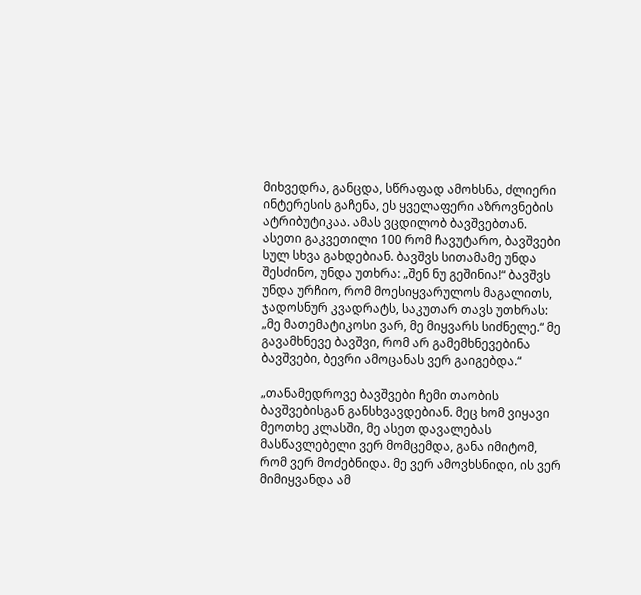მიხვედრა, განცდა, სწრაფად ამოხსნა, ძლიერი ინტერესის გაჩენა, ეს ყველაფერი აზროვნების ატრიბუტიკაა. ამას ვცდილობ ბავშვებთან. ასეთი გაკვეთილი 100 რომ ჩავუტარო, ბავშვები სულ სხვა გახდებიან. ბავშვს სითამამე უნდა შესძინო, უნდა უთხრა: „შენ ნუ გეშინია!“ ბავშვს უნდა ურჩიო, რომ მოესიყვარულოს მაგალითს, ჯადოსნურ კვადრატს, საკუთარ თავს უთხრას: „მე მათემატიკოსი ვარ, მე მიყვარს სიძნელე.“ მე გავამხნევე ბავშვი, რომ არ გამემხნევებინა ბავშვები, ბევრი ამოცანას ვერ გაიგებდა.“

„თანამედროვე ბავშვები ჩემი თაობის ბავშვებისგან განსხვავდებიან. მეც ხომ ვიყავი მეოთხე კლასში, მე ასეთ დავალებას მასწავლებელი ვერ მომცემდა, განა იმიტომ, რომ ვერ მოძებნიდა. მე ვერ ამოვხსნიდი, ის ვერ მიმიყვანდა ამ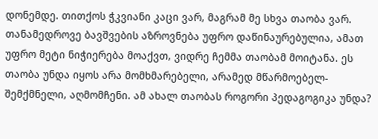დონემდე. თითქოს ჭკვიანი კაცი ვარ, მაგრამ მე სხვა თაობა ვარ. თანამედროვე ბავშვების აზროვნება უფრო დაწინაურებულია, ამათ უფრო მეტი ნიჭიერება მოაქვთ, ვიდრე ჩემმა თაობამ მოიტანა. ეს თაობა უნდა იყოს არა მომხმარებელი, არამედ მწარმოებელ-შემქმნელი, აღმომჩენი. ამ ახალ თაობას როგორი პედაგოგიკა უნდა?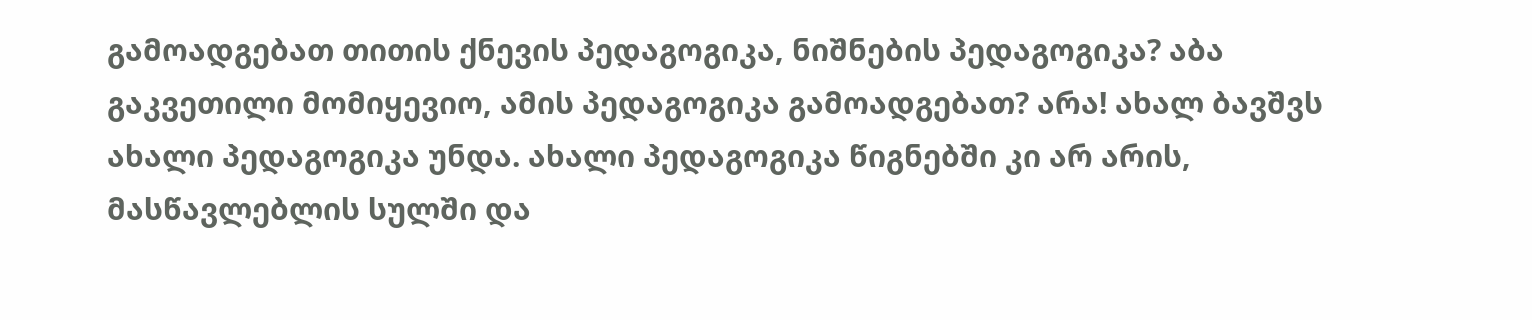გამოადგებათ თითის ქნევის პედაგოგიკა, ნიშნების პედაგოგიკა? აბა გაკვეთილი მომიყევიო, ამის პედაგოგიკა გამოადგებათ? არა! ახალ ბავშვს ახალი პედაგოგიკა უნდა. ახალი პედაგოგიკა წიგნებში კი არ არის, მასწავლებლის სულში და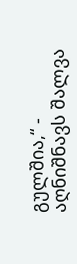გულშია,“ - აღნიშნავს შალვა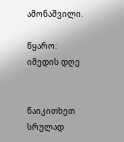ამონაშვილი.

წყარო: იმედის დღე


წაიკითხეთ სრულად